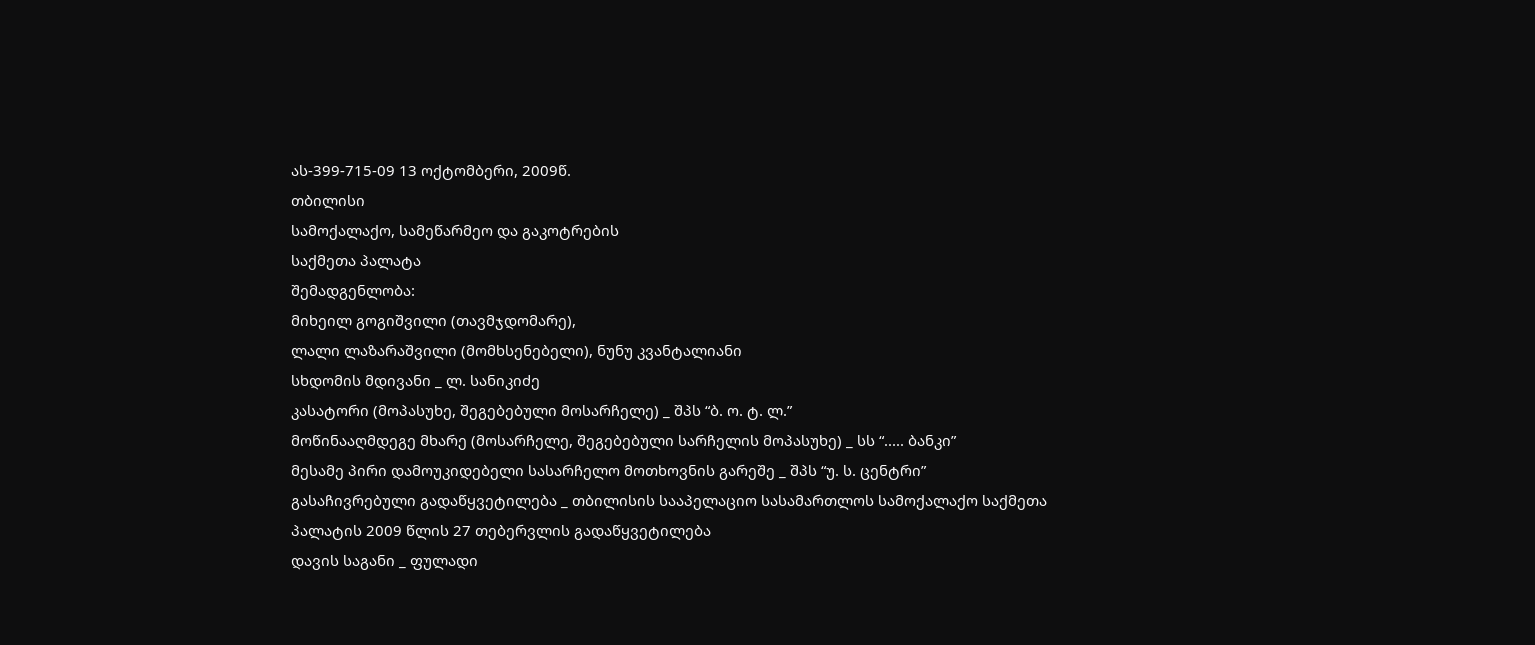ას-399-715-09 13 ოქტომბერი, 2009წ.
თბილისი
სამოქალაქო, სამეწარმეო და გაკოტრების
საქმეთა პალატა
შემადგენლობა:
მიხეილ გოგიშვილი (თავმჯდომარე),
ლალი ლაზარაშვილი (მომხსენებელი), ნუნუ კვანტალიანი
სხდომის მდივანი _ ლ. სანიკიძე
კასატორი (მოპასუხე, შეგებებული მოსარჩელე) _ შპს “ბ. ო. ტ. ლ.”
მოწინააღმდეგე მხარე (მოსარჩელე, შეგებებული სარჩელის მოპასუხე) _ სს “..... ბანკი”
მესამე პირი დამოუკიდებელი სასარჩელო მოთხოვნის გარეშე _ შპს “უ. ს. ცენტრი”
გასაჩივრებული გადაწყვეტილება _ თბილისის სააპელაციო სასამართლოს სამოქალაქო საქმეთა პალატის 2009 წლის 27 თებერვლის გადაწყვეტილება
დავის საგანი _ ფულადი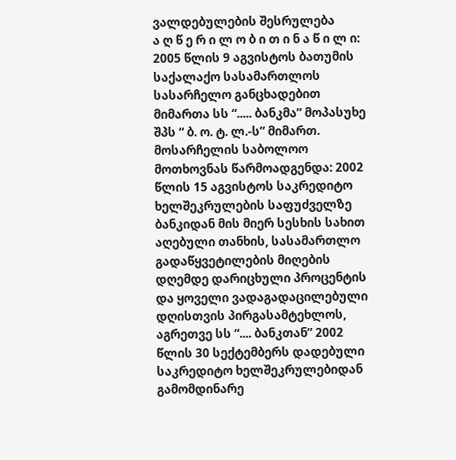ვალდებულების შესრულება
ა ღ წ ე რ ი ლ ო ბ ი თ ი ნ ა წ ი ლ ი:
2005 წლის 9 აგვისტოს ბათუმის საქალაქო სასამართლოს სასარჩელო განცხადებით მიმართა სს “..... ბანკმა” მოპასუხე შპს “ ბ. ო. ტ. ლ.-ს” მიმართ. მოსარჩელის საბოლოო მოთხოვნას წარმოადგენდა: 2002 წლის 15 აგვისტოს საკრედიტო ხელშეკრულების საფუძველზე ბანკიდან მის მიერ სესხის სახით აღებული თანხის, სასამართლო გადაწყვეტილების მიღების დღემდე დარიცხული პროცენტის და ყოველი ვადაგადაცილებული დღისთვის პირგასამტეხლოს, აგრეთვე სს “.... ბანკთან” 2002 წლის 30 სექტემბერს დადებული საკრედიტო ხელშეკრულებიდან გამომდინარე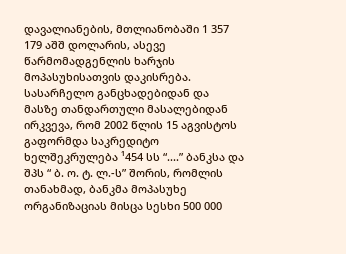დავალიანების, მთლიანობაში 1 357 179 აშშ დოლარის, ასევე წარმომადგენლის ხარჯის მოპასუხისათვის დაკისრება.
სასარჩელო განცხადებიდან და მასზე თანდართული მასალებიდან ირკვევა, რომ 2002 წლის 15 აგვისტოს გაფორმდა საკრედიტო ხელშეკრულება ¹454 სს “....” ბანკსა და შპს “ ბ. ო. ტ. ლ.-ს” შორის, რომლის თანახმად, ბანკმა მოპასუხე ორგანიზაციას მისცა სესხი 500 000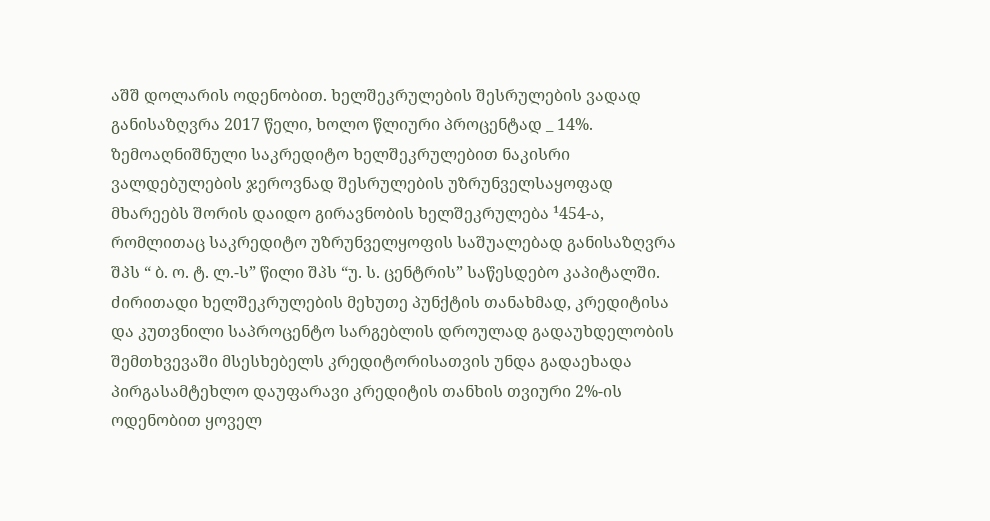აშშ დოლარის ოდენობით. ხელშეკრულების შესრულების ვადად განისაზღვრა 2017 წელი, ხოლო წლიური პროცენტად _ 14%.
ზემოაღნიშნული საკრედიტო ხელშეკრულებით ნაკისრი ვალდებულების ჯეროვნად შესრულების უზრუნველსაყოფად მხარეებს შორის დაიდო გირავნობის ხელშეკრულება ¹454-ა, რომლითაც საკრედიტო უზრუნველყოფის საშუალებად განისაზღვრა შპს “ ბ. ო. ტ. ლ.-ს” წილი შპს “უ. ს. ცენტრის” საწესდებო კაპიტალში.
ძირითადი ხელშეკრულების მეხუთე პუნქტის თანახმად, კრედიტისა და კუთვნილი საპროცენტო სარგებლის დროულად გადაუხდელობის შემთხვევაში მსესხებელს კრედიტორისათვის უნდა გადაეხადა პირგასამტეხლო დაუფარავი კრედიტის თანხის თვიური 2%-ის ოდენობით ყოველ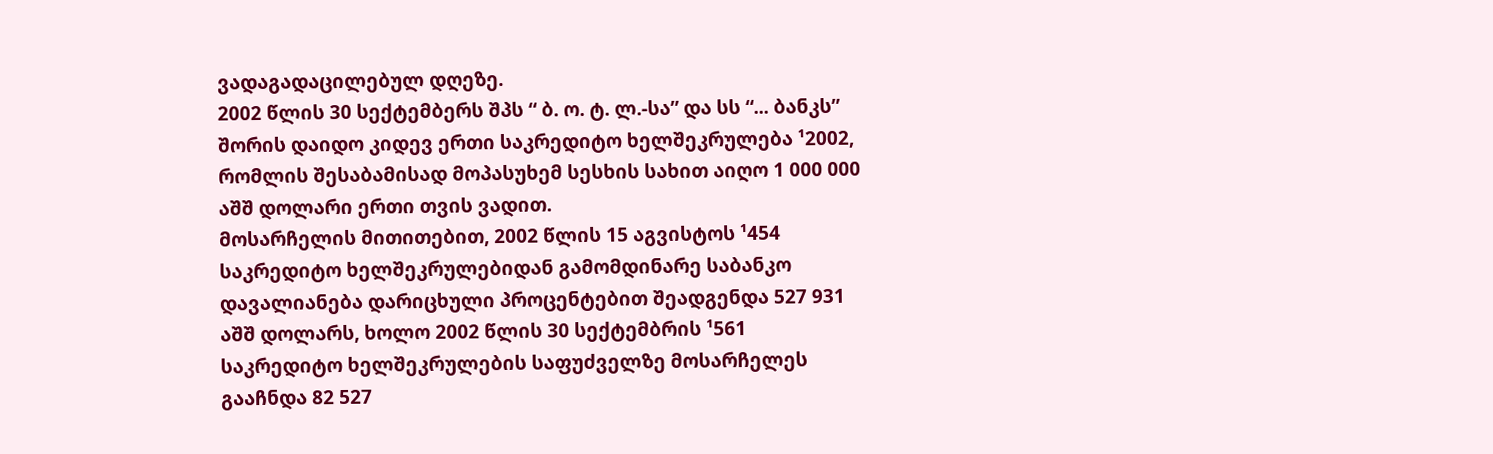ვადაგადაცილებულ დღეზე.
2002 წლის 30 სექტემბერს შპს “ ბ. ო. ტ. ლ.-სა” და სს “... ბანკს” შორის დაიდო კიდევ ერთი საკრედიტო ხელშეკრულება ¹2002, რომლის შესაბამისად მოპასუხემ სესხის სახით აიღო 1 000 000 აშშ დოლარი ერთი თვის ვადით.
მოსარჩელის მითითებით, 2002 წლის 15 აგვისტოს ¹454 საკრედიტო ხელშეკრულებიდან გამომდინარე საბანკო დავალიანება დარიცხული პროცენტებით შეადგენდა 527 931 აშშ დოლარს, ხოლო 2002 წლის 30 სექტემბრის ¹561 საკრედიტო ხელშეკრულების საფუძველზე მოსარჩელეს გააჩნდა 82 527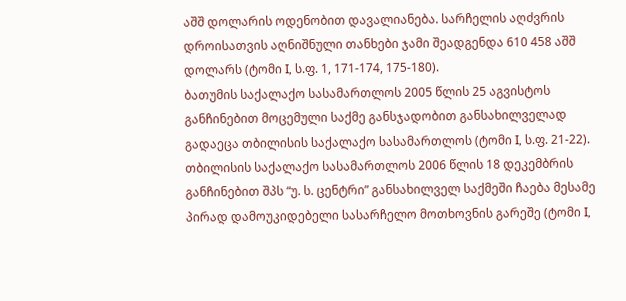აშშ დოლარის ოდენობით დავალიანება. სარჩელის აღძვრის დროისათვის აღნიშნული თანხები ჯამი შეადგენდა 610 458 აშშ დოლარს (ტომი I, ს.ფ. 1, 171-174, 175-180).
ბათუმის საქალაქო სასამართლოს 2005 წლის 25 აგვისტოს განჩინებით მოცემული საქმე განსჯადობით განსახილველად გადაეცა თბილისის საქალაქო სასამართლოს (ტომი I, ს.ფ. 21-22).
თბილისის საქალაქო სასამართლოს 2006 წლის 18 დეკემბრის განჩინებით შპს “უ. ს. ცენტრი” განსახილველ საქმეში ჩაება მესამე პირად დამოუკიდებელი სასარჩელო მოთხოვნის გარეშე (ტომი I,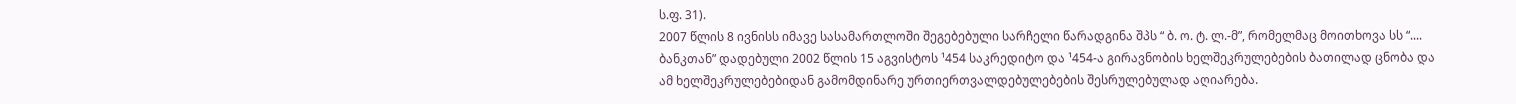ს.ფ. 31).
2007 წლის 8 ივნისს იმავე სასამართლოში შეგებებული სარჩელი წარადგინა შპს “ ბ. ო. ტ. ლ.-მ”, რომელმაც მოითხოვა სს “.... ბანკთან” დადებული 2002 წლის 15 აგვისტოს ¹454 საკრედიტო და ¹454-ა გირავნობის ხელშეკრულებების ბათილად ცნობა და ამ ხელშეკრულებებიდან გამომდინარე ურთიერთვალდებულებების შესრულებულად აღიარება.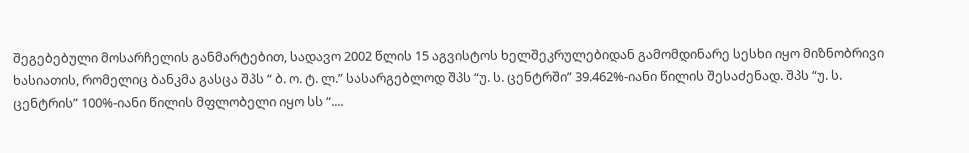შეგებებული მოსარჩელის განმარტებით, სადავო 2002 წლის 15 აგვისტოს ხელშეკრულებიდან გამომდინარე სესხი იყო მიზნობრივი ხასიათის, რომელიც ბანკმა გასცა შპს “ ბ. ო. ტ. ლ.” სასარგებლოდ შპს “უ. ს. ცენტრში” 39.462%-იანი წილის შესაძენად. შპს “უ. ს. ცენტრის” 100%-იანი წილის მფლობელი იყო სს “....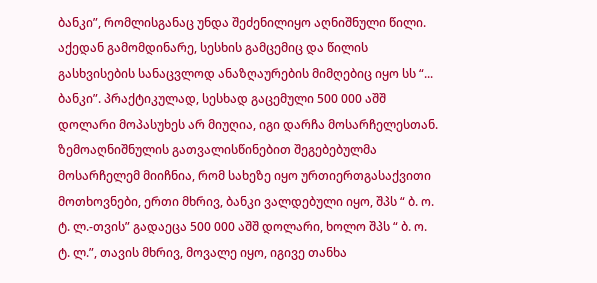ბანკი”, რომლისგანაც უნდა შეძენილიყო აღნიშნული წილი. აქედან გამომდინარე, სესხის გამცემიც და წილის გასხვისების სანაცვლოდ ანაზღაურების მიმღებიც იყო სს “... ბანკი”. პრაქტიკულად, სესხად გაცემული 500 000 აშშ დოლარი მოპასუხეს არ მიუღია, იგი დარჩა მოსარჩელესთან.
ზემოაღნიშნულის გათვალისწინებით შეგებებულმა მოსარჩელემ მიიჩნია, რომ სახეზე იყო ურთიერთგასაქვითი მოთხოვნები, ერთი მხრივ, ბანკი ვალდებული იყო, შპს “ ბ. ო. ტ. ლ.-თვის” გადაეცა 500 000 აშშ დოლარი, ხოლო შპს “ ბ. ო. ტ. ლ.”, თავის მხრივ, მოვალე იყო, იგივე თანხა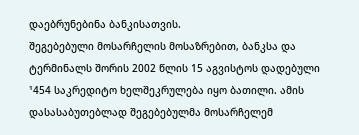დაებრუნებინა ბანკისათვის.
შეგებებული მოსარჩელის მოსაზრებით, ბანკსა და ტერმინალს შორის 2002 წლის 15 აგვისტოს დადებული ¹454 საკრედიტო ხელშეკრულება იყო ბათილი. ამის დასასაბუთებლად შეგებებულმა მოსარჩელემ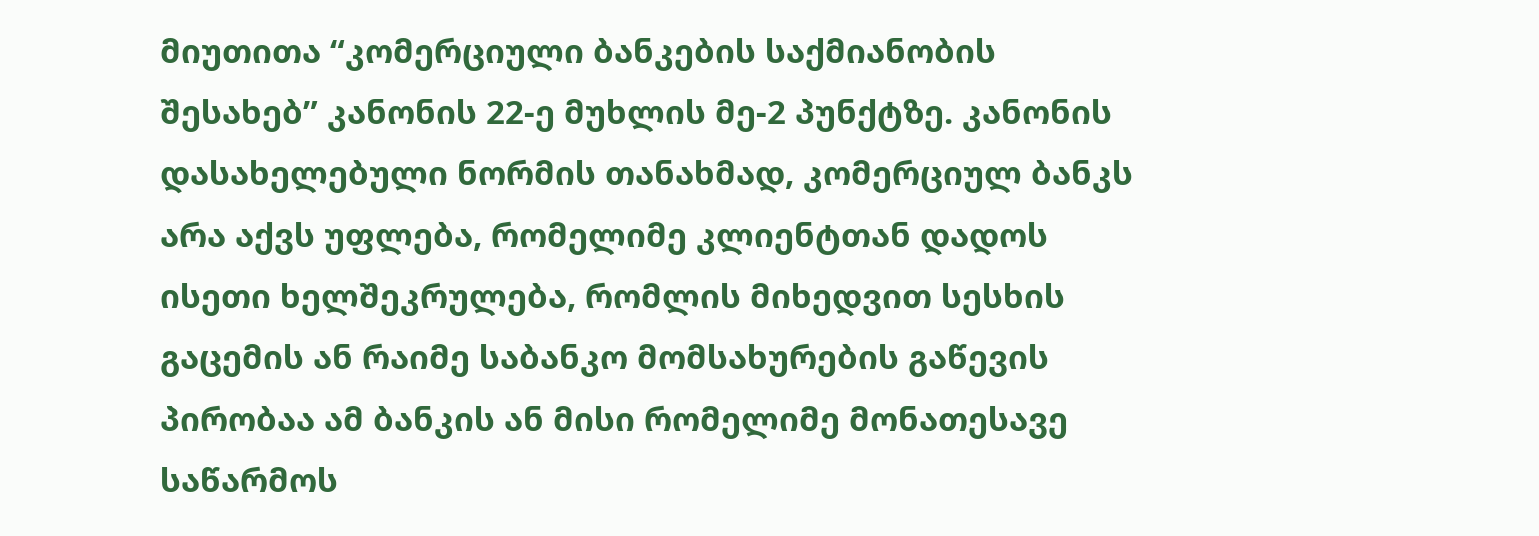მიუთითა “კომერციული ბანკების საქმიანობის შესახებ” კანონის 22-ე მუხლის მე-2 პუნქტზე. კანონის დასახელებული ნორმის თანახმად, კომერციულ ბანკს არა აქვს უფლება, რომელიმე კლიენტთან დადოს ისეთი ხელშეკრულება, რომლის მიხედვით სესხის გაცემის ან რაიმე საბანკო მომსახურების გაწევის პირობაა ამ ბანკის ან მისი რომელიმე მონათესავე საწარმოს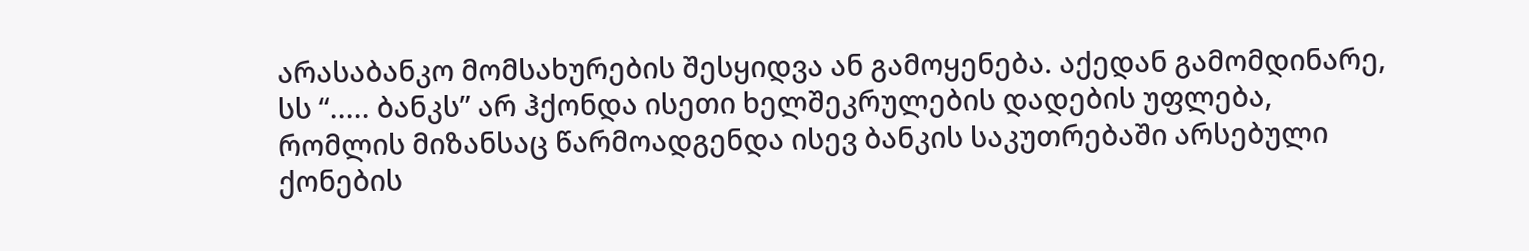არასაბანკო მომსახურების შესყიდვა ან გამოყენება. აქედან გამომდინარე, სს “..... ბანკს” არ ჰქონდა ისეთი ხელშეკრულების დადების უფლება, რომლის მიზანსაც წარმოადგენდა ისევ ბანკის საკუთრებაში არსებული ქონების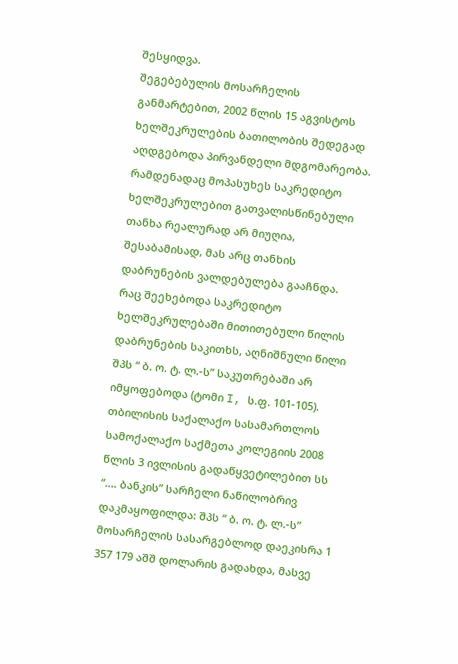შესყიდვა.
შეგებებულის მოსარჩელის განმარტებით, 2002 წლის 15 აგვისტოს ხელშეკრულების ბათილობის შედეგად აღდგებოდა პირვანდელი მდგომარეობა. რამდენადაც მოპასუხეს საკრედიტო ხელშეკრულებით გათვალისწინებული თანხა რეალურად არ მიუღია, შესაბამისად, მას არც თანხის დაბრუნების ვალდებულება გააჩნდა. რაც შეეხებოდა საკრედიტო ხელშეკრულებაში მითითებული წილის დაბრუნების საკითხს, აღნიშნული წილი შპს “ ბ. ო. ტ. ლ.-ს” საკუთრებაში არ იმყოფებოდა (ტომი I, ს.ფ. 101-105).
თბილისის საქალაქო სასამართლოს სამოქალაქო საქმეთა კოლეგიის 2008 წლის 3 ივლისის გადაწყვეტილებით სს “.... ბანკის” სარჩელი ნაწილობრივ დაკმაყოფილდა: შპს “ ბ. ო. ტ. ლ.-ს” მოსარჩელის სასარგებლოდ დაეკისრა 1 357 179 აშშ დოლარის გადახდა, მასვე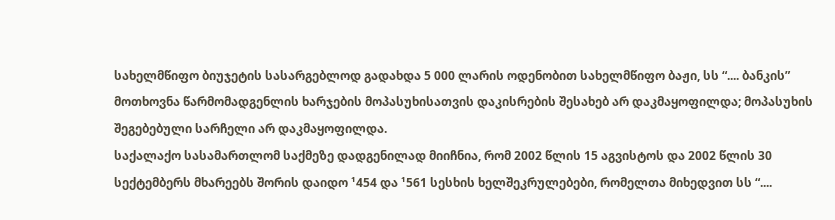სახელმწიფო ბიუჯეტის სასარგებლოდ გადახდა 5 000 ლარის ოდენობით სახელმწიფო ბაჟი, სს “.... ბანკის” მოთხოვნა წარმომადგენლის ხარჯების მოპასუხისათვის დაკისრების შესახებ არ დაკმაყოფილდა; მოპასუხის შეგებებული სარჩელი არ დაკმაყოფილდა.
საქალაქო სასამართლომ საქმეზე დადგენილად მიიჩნია, რომ 2002 წლის 15 აგვისტოს და 2002 წლის 30 სექტემბერს მხარეებს შორის დაიდო ¹454 და ¹561 სესხის ხელშეკრულებები, რომელთა მიხედვით სს “....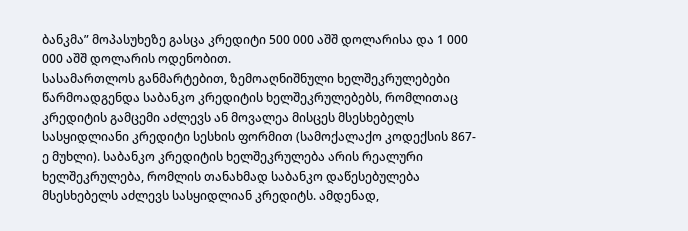ბანკმა” მოპასუხეზე გასცა კრედიტი 500 000 აშშ დოლარისა და 1 000 000 აშშ დოლარის ოდენობით.
სასამართლოს განმარტებით, ზემოაღნიშნული ხელშეკრულებები წარმოადგენდა საბანკო კრედიტის ხელშეკრულებებს, რომლითაც კრედიტის გამცემი აძლევს ან მოვალეა მისცეს მსესხებელს სასყიდლიანი კრედიტი სესხის ფორმით (სამოქალაქო კოდექსის 867-ე მუხლი). საბანკო კრედიტის ხელშეკრულება არის რეალური ხელშეკრულება, რომლის თანახმად საბანკო დაწესებულება მსესხებელს აძლევს სასყიდლიან კრედიტს. ამდენად,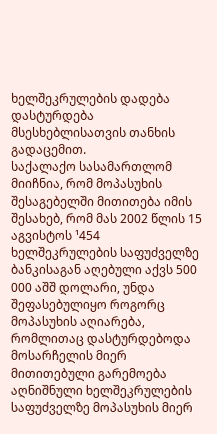ხელშეკრულების დადება დასტურდება მსესხებლისათვის თანხის გადაცემით.
საქალაქო სასამართლომ მიიჩნია, რომ მოპასუხის შესაგებელში მითითება იმის შესახებ, რომ მას 2002 წლის 15 აგვისტოს ¹454 ხელშეკრულების საფუძველზე ბანკისაგან აღებული აქვს 500 000 აშშ დოლარი, უნდა შეფასებულიყო როგორც მოპასუხის აღიარება, რომლითაც დასტურდებოდა მოსარჩელის მიერ მითითებული გარემოება აღნიშნული ხელშეკრულების საფუძველზე მოპასუხის მიერ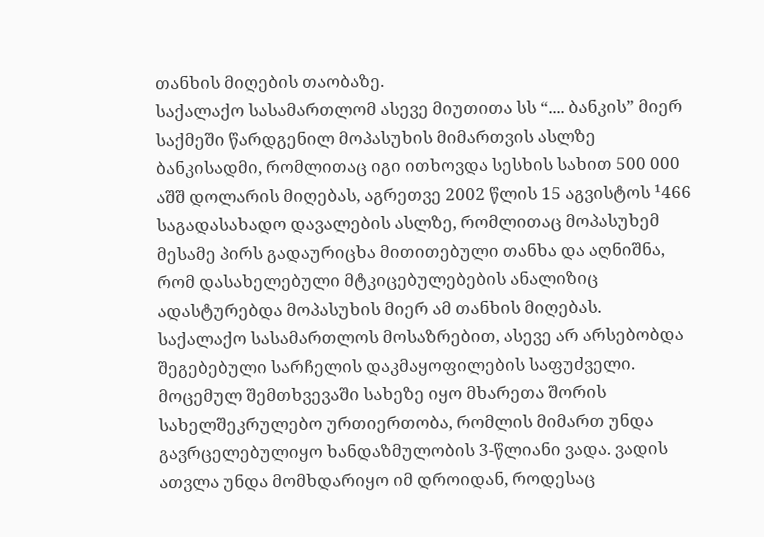თანხის მიღების თაობაზე.
საქალაქო სასამართლომ ასევე მიუთითა სს “.... ბანკის” მიერ საქმეში წარდგენილ მოპასუხის მიმართვის ასლზე ბანკისადმი, რომლითაც იგი ითხოვდა სესხის სახით 500 000 აშშ დოლარის მიღებას, აგრეთვე 2002 წლის 15 აგვისტოს ¹466 საგადასახადო დავალების ასლზე, რომლითაც მოპასუხემ მესამე პირს გადაურიცხა მითითებული თანხა და აღნიშნა, რომ დასახელებული მტკიცებულებების ანალიზიც ადასტურებდა მოპასუხის მიერ ამ თანხის მიღებას.
საქალაქო სასამართლოს მოსაზრებით, ასევე არ არსებობდა შეგებებული სარჩელის დაკმაყოფილების საფუძველი. მოცემულ შემთხვევაში სახეზე იყო მხარეთა შორის სახელშეკრულებო ურთიერთობა, რომლის მიმართ უნდა გავრცელებულიყო ხანდაზმულობის 3-წლიანი ვადა. ვადის ათვლა უნდა მომხდარიყო იმ დროიდან, როდესაც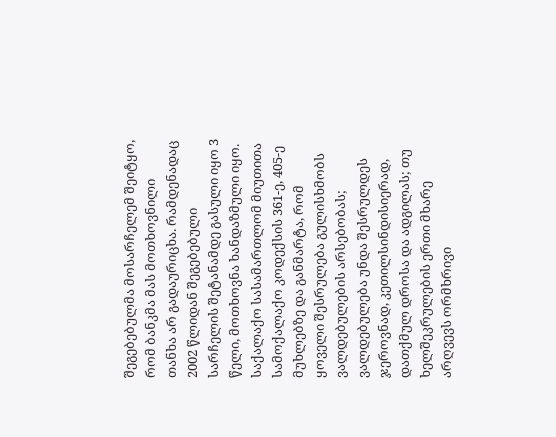შეგებებულმა მოსარჩელემ შეიტყო, რომ ბანკმა მას მოთხოვნილი თანხა არ გადაურიცხა. რამდენადაც 2002 წლიდან შეგებებული სარჩელის შეტანამდე გასული იყო 3 წელი, მოთხოვნა ხანდაზმული იყო.
საქალაქო სასამართლომ მიუთითა სამოქალაქო კოდექსის 361-ე, 405-ე მუხლებზე და განმარტა, რომ ყოველი შესრულება გულისხმობს ვალდებულების არსებობას; ვალდებულება უნდა შესრულდეს ჯეროვნად, კეთილსინდისიერად, დათქმულ დროსა და ადგილას; თუ ხელშეკრულების ერთი მხარე არღვევს ორმხრივი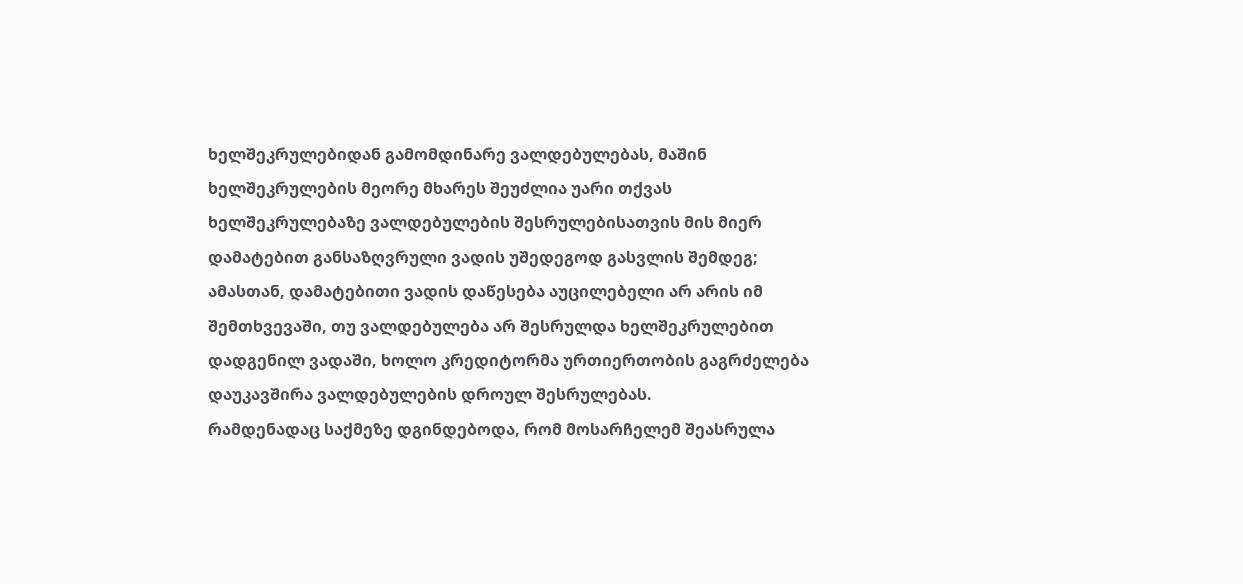ხელშეკრულებიდან გამომდინარე ვალდებულებას, მაშინ ხელშეკრულების მეორე მხარეს შეუძლია უარი თქვას ხელშეკრულებაზე ვალდებულების შესრულებისათვის მის მიერ დამატებით განსაზღვრული ვადის უშედეგოდ გასვლის შემდეგ; ამასთან, დამატებითი ვადის დაწესება აუცილებელი არ არის იმ შემთხვევაში, თუ ვალდებულება არ შესრულდა ხელშეკრულებით დადგენილ ვადაში, ხოლო კრედიტორმა ურთიერთობის გაგრძელება დაუკავშირა ვალდებულების დროულ შესრულებას.
რამდენადაც საქმეზე დგინდებოდა, რომ მოსარჩელემ შეასრულა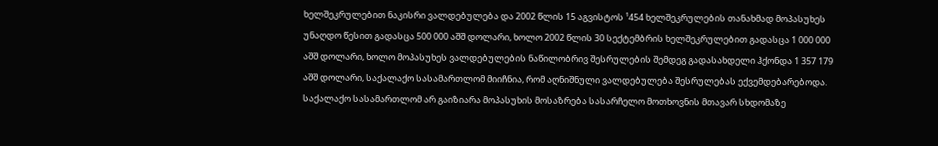ხელშეკრულებით ნაკისრი ვალდებულება და 2002 წლის 15 აგვისტოს ¹454 ხელშეკრულების თანახმად მოპასუხეს უნაღდო წესით გადასცა 500 000 აშშ დოლარი, ხოლო 2002 წლის 30 სექტემბრის ხელშეკრულებით გადასცა 1 000 000 აშშ დოლარი, ხოლო მოპასუხეს ვალდებულების ნაწილობრივ შესრულების შემდეგ გადასახდელი ჰქონდა 1 357 179 აშშ დოლარი, საქალაქო სასამართლომ მიიჩნია, რომ აღნიშნული ვალდებულება შესრულებას ექვემდებარებოდა.
საქალაქო სასამართლომ არ გაიზიარა მოპასუხის მოსაზრება სასარჩელო მოთხოვნის მთავარ სხდომაზე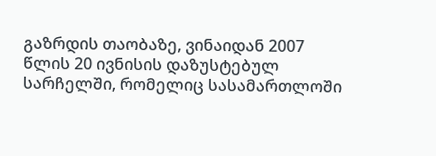გაზრდის თაობაზე, ვინაიდან 2007 წლის 20 ივნისის დაზუსტებულ სარჩელში, რომელიც სასამართლოში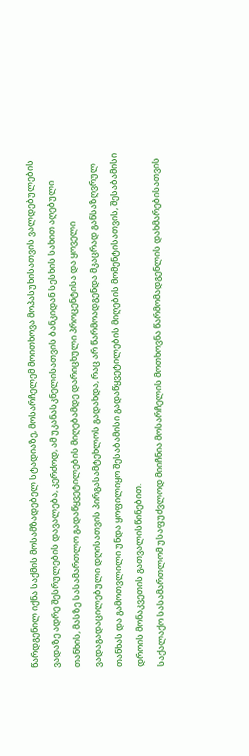წარდგენილ იქნა საქმის მოსამზადებელ სტადიაზე, მოსარჩელემ მოითხოვა მოპასუხისათვის ვალდებულების ვადაზე ადრე შესრულების დავალება, კერძოდ, ამ უკანასკნელისათვის ბანკიდან სესხის სახით აღებული თანხის, მასზე სასამართლო გადაწყვეტილების მიღებამდე დარიცხული პროცენტისა და ყოველი ვადაგადაცილებული დღისათვის პირგასამტეხლოს გადახდა, რაც არ წარმოადგენდა მკაცრად განსაზღვრულ თანხას და გამოთვლილი უნდა ყოფილიყო შესაბამისი გადაწყვეტილების მიღების მომენტისათვის, შესაბამისი დროის მონაკვეთის გათვალისწინებით.
საქალაქო სასამართლომ უსაფუძვლოდ მიიჩნია მოსარჩელის მოთხოვნა წარმომადგენლის დახმარებისათვის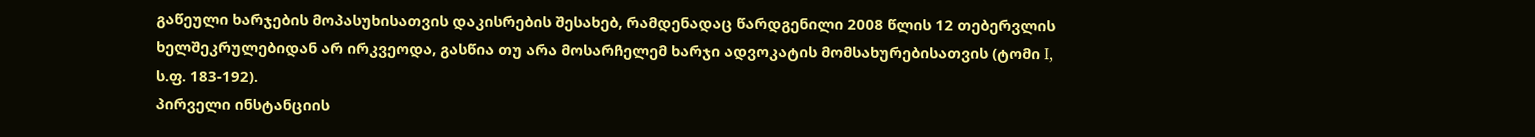გაწეული ხარჯების მოპასუხისათვის დაკისრების შესახებ, რამდენადაც წარდგენილი 2008 წლის 12 თებერვლის ხელშეკრულებიდან არ ირკვეოდა, გასწია თუ არა მოსარჩელემ ხარჯი ადვოკატის მომსახურებისათვის (ტომი I, ს.ფ. 183-192).
პირველი ინსტანციის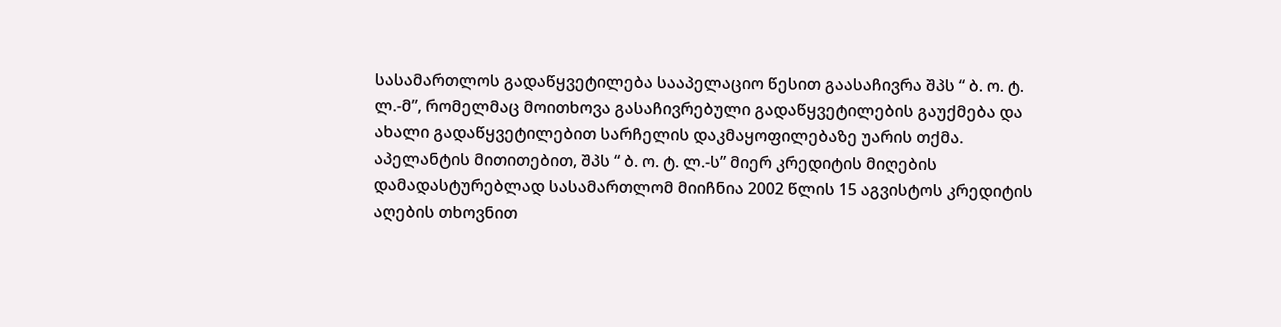სასამართლოს გადაწყვეტილება სააპელაციო წესით გაასაჩივრა შპს “ ბ. ო. ტ. ლ.-მ”, რომელმაც მოითხოვა გასაჩივრებული გადაწყვეტილების გაუქმება და ახალი გადაწყვეტილებით სარჩელის დაკმაყოფილებაზე უარის თქმა.
აპელანტის მითითებით, შპს “ ბ. ო. ტ. ლ.-ს” მიერ კრედიტის მიღების დამადასტურებლად სასამართლომ მიიჩნია 2002 წლის 15 აგვისტოს კრედიტის აღების თხოვნით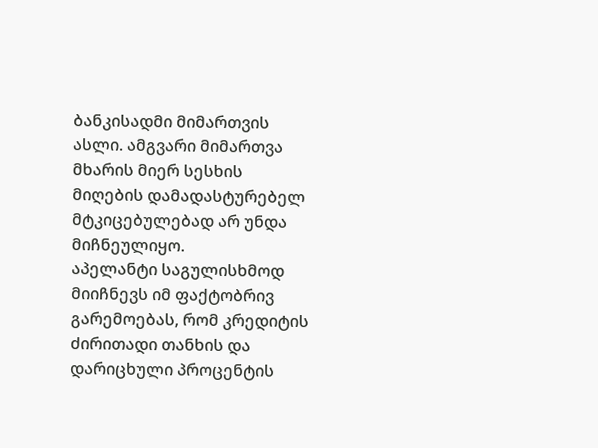ბანკისადმი მიმართვის ასლი. ამგვარი მიმართვა მხარის მიერ სესხის მიღების დამადასტურებელ მტკიცებულებად არ უნდა მიჩნეულიყო.
აპელანტი საგულისხმოდ მიიჩნევს იმ ფაქტობრივ გარემოებას, რომ კრედიტის ძირითადი თანხის და დარიცხული პროცენტის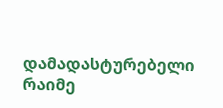დამადასტურებელი რაიმე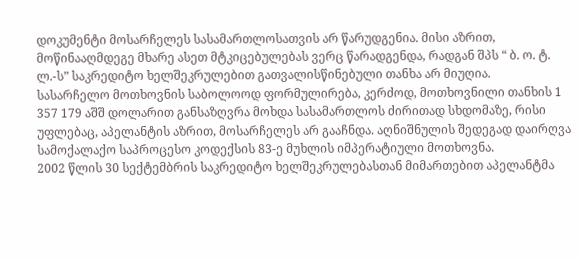დოკუმენტი მოსარჩელეს სასამართლოსათვის არ წარუდგენია. მისი აზრით, მოწინააღმდეგე მხარე ასეთ მტკიცებულებას ვერც წარადგენდა, რადგან შპს “ ბ. ო. ტ. ლ.-ს” საკრედიტო ხელშეკრულებით გათვალისწინებული თანხა არ მიუღია.
სასარჩელო მოთხოვნის საბოლოოდ ფორმულირება, კერძოდ, მოთხოვნილი თანხის 1 357 179 აშშ დოლარით განსაზღვრა მოხდა სასამართლოს ძირითად სხდომაზე, რისი უფლებაც, აპელანტის აზრით, მოსარჩელეს არ გააჩნდა. აღნიშნულის შედეგად დაირღვა სამოქალაქო საპროცესო კოდექსის 83-ე მუხლის იმპერატიული მოთხოვნა.
2002 წლის 30 სექტემბრის საკრედიტო ხელშეკრულებასთან მიმართებით აპელანტმა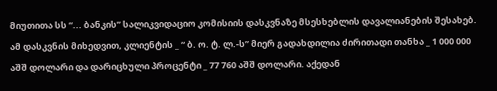მიუთითა სს “... ბანკის” სალიკვიდაციო კომისიის დასკვნაზე მსესხებლის დავალიანების შესახებ. ამ დასკვნის მიხედვით, კლიენტის _ “ ბ. ო. ტ. ლ.-ს” მიერ გადახდილია ძირითადი თანხა _ 1 000 000 აშშ დოლარი და დარიცხული პროცენტი _ 77 760 აშშ დოლარი. აქედან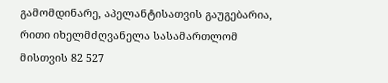გამომდინარე, აპელანტისათვის გაუგებარია, რითი იხელმძღვანელა სასამართლომ მისთვის 82 527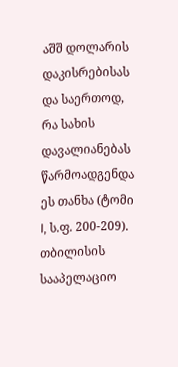აშშ დოლარის დაკისრებისას და საერთოდ, რა სახის დავალიანებას წარმოადგენდა ეს თანხა (ტომი I, ს.ფ. 200-209).
თბილისის სააპელაციო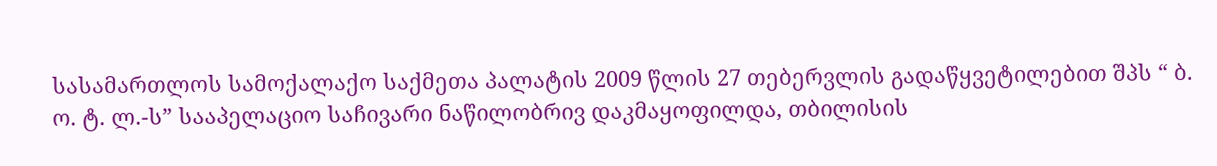სასამართლოს სამოქალაქო საქმეთა პალატის 2009 წლის 27 თებერვლის გადაწყვეტილებით შპს “ ბ. ო. ტ. ლ.-ს” სააპელაციო საჩივარი ნაწილობრივ დაკმაყოფილდა, თბილისის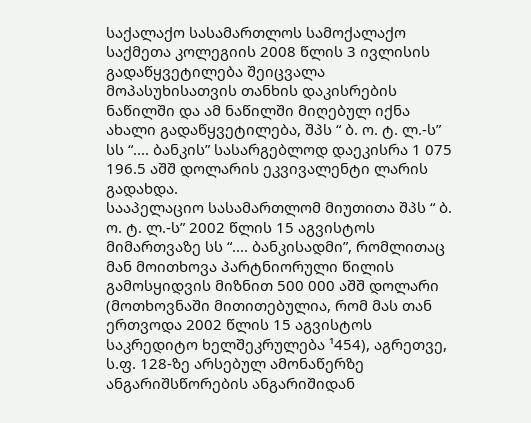საქალაქო სასამართლოს სამოქალაქო საქმეთა კოლეგიის 2008 წლის 3 ივლისის გადაწყვეტილება შეიცვალა მოპასუხისათვის თანხის დაკისრების ნაწილში და ამ ნაწილში მიღებულ იქნა ახალი გადაწყვეტილება, შპს “ ბ. ო. ტ. ლ.-ს” სს “.... ბანკის” სასარგებლოდ დაეკისრა 1 075 196.5 აშშ დოლარის ეკვივალენტი ლარის გადახდა.
სააპელაციო სასამართლომ მიუთითა შპს “ ბ. ო. ტ. ლ.-ს” 2002 წლის 15 აგვისტოს მიმართვაზე სს “.... ბანკისადმი”, რომლითაც მან მოითხოვა პარტნიორული წილის გამოსყიდვის მიზნით 500 000 აშშ დოლარი (მოთხოვნაში მითითებულია, რომ მას თან ერთვოდა 2002 წლის 15 აგვისტოს საკრედიტო ხელშეკრულება ¹454), აგრეთვე, ს.ფ. 128-ზე არსებულ ამონაწერზე ანგარიშსწორების ანგარიშიდან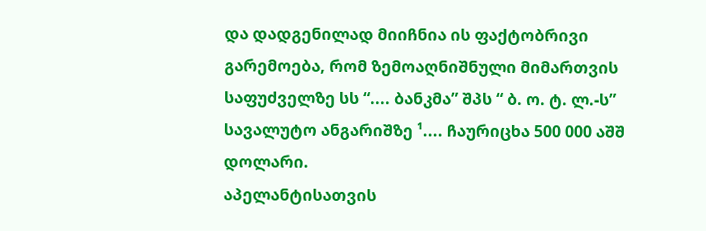და დადგენილად მიიჩნია ის ფაქტობრივი გარემოება, რომ ზემოაღნიშნული მიმართვის საფუძველზე სს “.... ბანკმა” შპს “ ბ. ო. ტ. ლ.-ს” სავალუტო ანგარიშზე ¹.... ჩაურიცხა 500 000 აშშ დოლარი.
აპელანტისათვის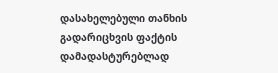დასახელებული თანხის გადარიცხვის ფაქტის დამადასტურებლად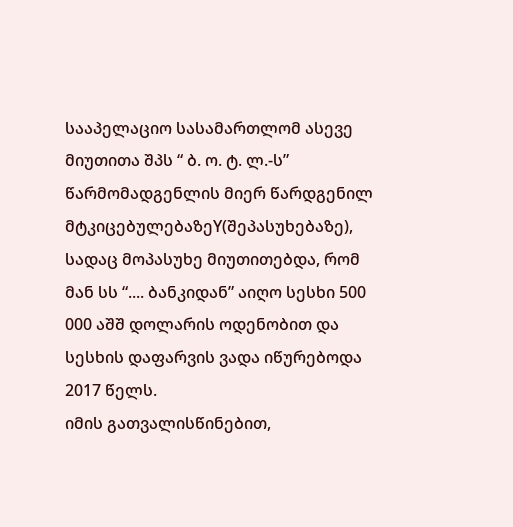სააპელაციო სასამართლომ ასევე მიუთითა შპს “ ბ. ო. ტ. ლ.-ს” წარმომადგენლის მიერ წარდგენილ მტკიცებულებაზეY(შეპასუხებაზე), სადაც მოპასუხე მიუთითებდა, რომ მან სს “.... ბანკიდან” აიღო სესხი 500 000 აშშ დოლარის ოდენობით და სესხის დაფარვის ვადა იწურებოდა 2017 წელს.
იმის გათვალისწინებით,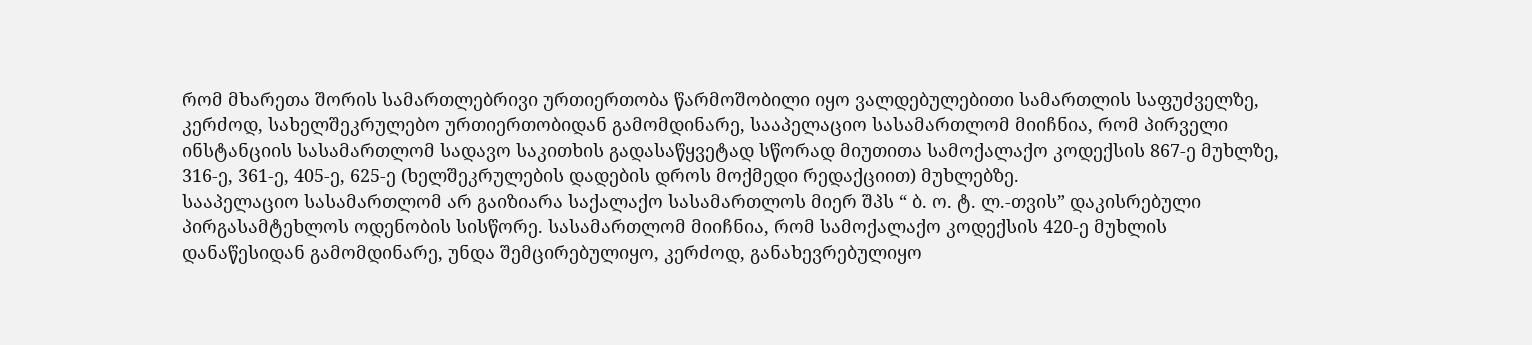რომ მხარეთა შორის სამართლებრივი ურთიერთობა წარმოშობილი იყო ვალდებულებითი სამართლის საფუძველზე, კერძოდ, სახელშეკრულებო ურთიერთობიდან გამომდინარე, სააპელაციო სასამართლომ მიიჩნია, რომ პირველი ინსტანციის სასამართლომ სადავო საკითხის გადასაწყვეტად სწორად მიუთითა სამოქალაქო კოდექსის 867-ე მუხლზე, 316-ე, 361-ე, 405-ე, 625-ე (ხელშეკრულების დადების დროს მოქმედი რედაქციით) მუხლებზე.
სააპელაციო სასამართლომ არ გაიზიარა საქალაქო სასამართლოს მიერ შპს “ ბ. ო. ტ. ლ.-თვის” დაკისრებული პირგასამტეხლოს ოდენობის სისწორე. სასამართლომ მიიჩნია, რომ სამოქალაქო კოდექსის 420-ე მუხლის დანაწესიდან გამომდინარე, უნდა შემცირებულიყო, კერძოდ, განახევრებულიყო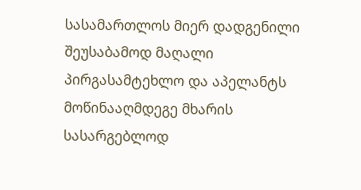სასამართლოს მიერ დადგენილი შეუსაბამოდ მაღალი პირგასამტეხლო და აპელანტს მოწინააღმდეგე მხარის სასარგებლოდ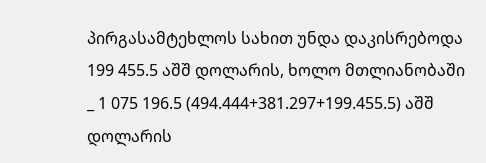პირგასამტეხლოს სახით უნდა დაკისრებოდა 199 455.5 აშშ დოლარის, ხოლო მთლიანობაში _ 1 075 196.5 (494.444+381.297+199.455.5) აშშ დოლარის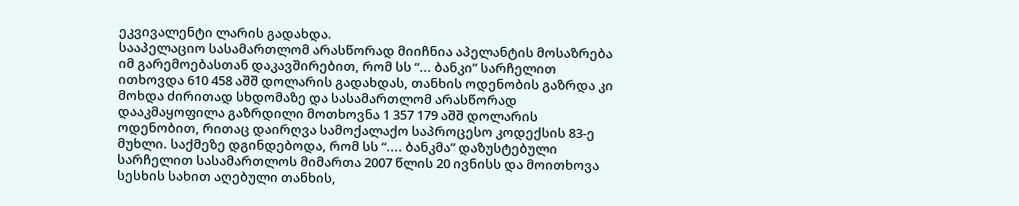ეკვივალენტი ლარის გადახდა.
სააპელაციო სასამართლომ არასწორად მიიჩნია აპელანტის მოსაზრება იმ გარემოებასთან დაკავშირებით, რომ სს “... ბანკი” სარჩელით ითხოვდა 610 458 აშშ დოლარის გადახდას, თანხის ოდენობის გაზრდა კი მოხდა ძირითად სხდომაზე და სასამართლომ არასწორად დააკმაყოფილა გაზრდილი მოთხოვნა 1 357 179 აშშ დოლარის ოდენობით, რითაც დაირღვა სამოქალაქო საპროცესო კოდექსის 83-ე მუხლი. საქმეზე დგინდებოდა, რომ სს “.... ბანკმა” დაზუსტებული სარჩელით სასამართლოს მიმართა 2007 წლის 20 ივნისს და მოითხოვა სესხის სახით აღებული თანხის,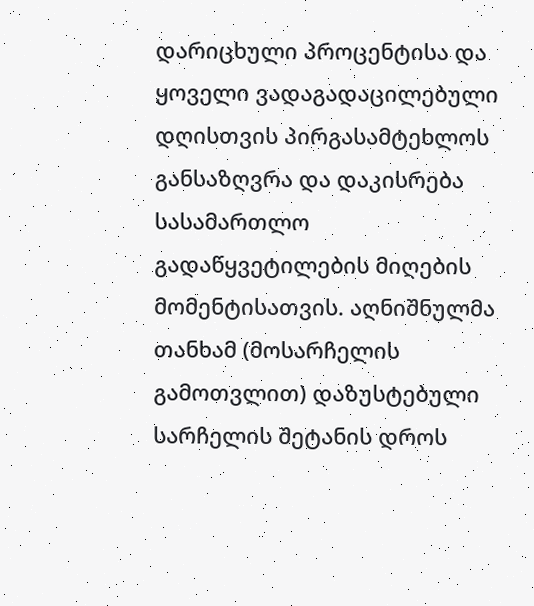დარიცხული პროცენტისა და ყოველი ვადაგადაცილებული დღისთვის პირგასამტეხლოს განსაზღვრა და დაკისრება სასამართლო გადაწყვეტილების მიღების მომენტისათვის. აღნიშნულმა თანხამ (მოსარჩელის გამოთვლით) დაზუსტებული სარჩელის შეტანის დროს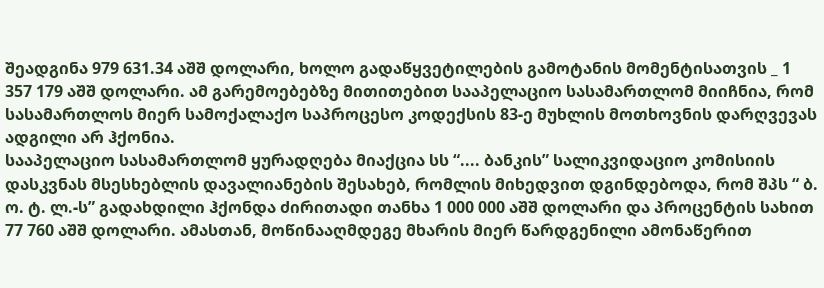შეადგინა 979 631.34 აშშ დოლარი, ხოლო გადაწყვეტილების გამოტანის მომენტისათვის _ 1 357 179 აშშ დოლარი. ამ გარემოებებზე მითითებით სააპელაციო სასამართლომ მიიჩნია, რომ სასამართლოს მიერ სამოქალაქო საპროცესო კოდექსის 83-ე მუხლის მოთხოვნის დარღვევას ადგილი არ ჰქონია.
სააპელაციო სასამართლომ ყურადღება მიაქცია სს “.... ბანკის” სალიკვიდაციო კომისიის დასკვნას მსესხებლის დავალიანების შესახებ, რომლის მიხედვით დგინდებოდა, რომ შპს “ ბ. ო. ტ. ლ.-ს” გადახდილი ჰქონდა ძირითადი თანხა 1 000 000 აშშ დოლარი და პროცენტის სახით 77 760 აშშ დოლარი. ამასთან, მოწინააღმდეგე მხარის მიერ წარდგენილი ამონაწერით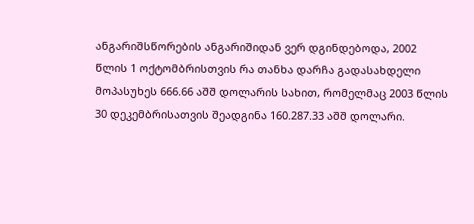ანგარიშსწორების ანგარიშიდან ვერ დგინდებოდა, 2002 წლის 1 ოქტომბრისთვის რა თანხა დარჩა გადასახდელი მოპასუხეს 666.66 აშშ დოლარის სახით, რომელმაც 2003 წლის 30 დეკემბრისათვის შეადგინა 160.287.33 აშშ დოლარი.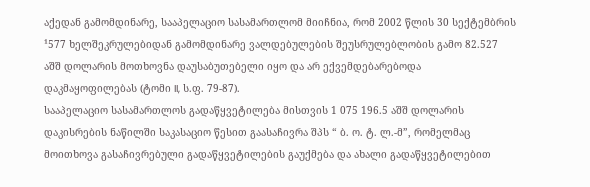აქედან გამომდინარე, სააპელაციო სასამართლომ მიიჩნია, რომ 2002 წლის 30 სექტემბრის ¹577 ხელშეკრულებიდან გამომდინარე ვალდებულების შეუსრულებლობის გამო 82.527 აშშ დოლარის მოთხოვნა დაუსაბუთებელი იყო და არ ექვემდებარებოდა დაკმაყოფილებას (ტომი II, ს.ფ. 79-87).
სააპელაციო სასამართლოს გადაწყვეტილება მისთვის 1 075 196.5 აშშ დოლარის დაკისრების ნაწილში საკასაციო წესით გაასაჩივრა შპს “ ბ. ო. ტ. ლ.-მ”, რომელმაც მოითხოვა გასაჩივრებული გადაწყვეტილების გაუქმება და ახალი გადაწყვეტილებით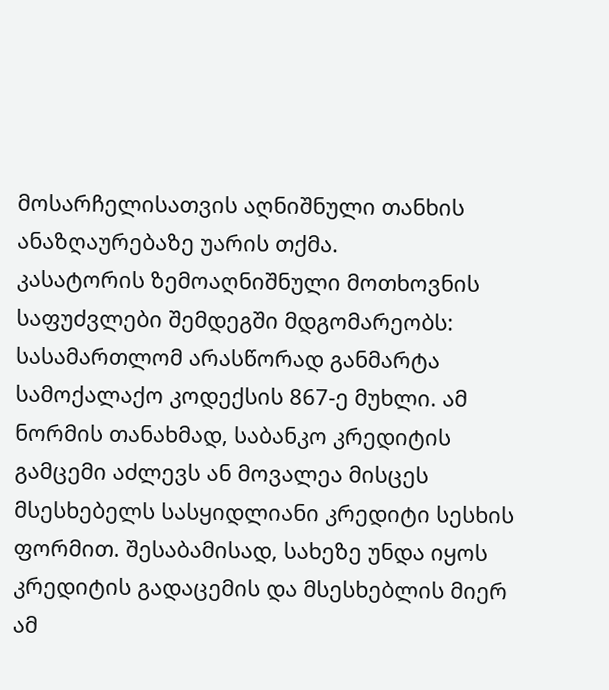მოსარჩელისათვის აღნიშნული თანხის ანაზღაურებაზე უარის თქმა.
კასატორის ზემოაღნიშნული მოთხოვნის საფუძვლები შემდეგში მდგომარეობს:
სასამართლომ არასწორად განმარტა სამოქალაქო კოდექსის 867-ე მუხლი. ამ ნორმის თანახმად, საბანკო კრედიტის გამცემი აძლევს ან მოვალეა მისცეს მსესხებელს სასყიდლიანი კრედიტი სესხის ფორმით. შესაბამისად, სახეზე უნდა იყოს კრედიტის გადაცემის და მსესხებლის მიერ ამ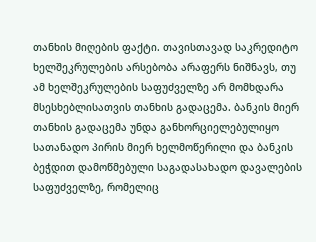თანხის მიღების ფაქტი. თავისთავად საკრედიტო ხელშეკრულების არსებობა არაფერს ნიშნავს, თუ ამ ხელშეკრულების საფუძველზე არ მომხდარა მსესხებლისათვის თანხის გადაცემა. ბანკის მიერ თანხის გადაცემა უნდა განხორციელებულიყო სათანადო პირის მიერ ხელმოწერილი და ბანკის ბეჭდით დამოწმებული საგადასახადო დავალების საფუძველზე, რომელიც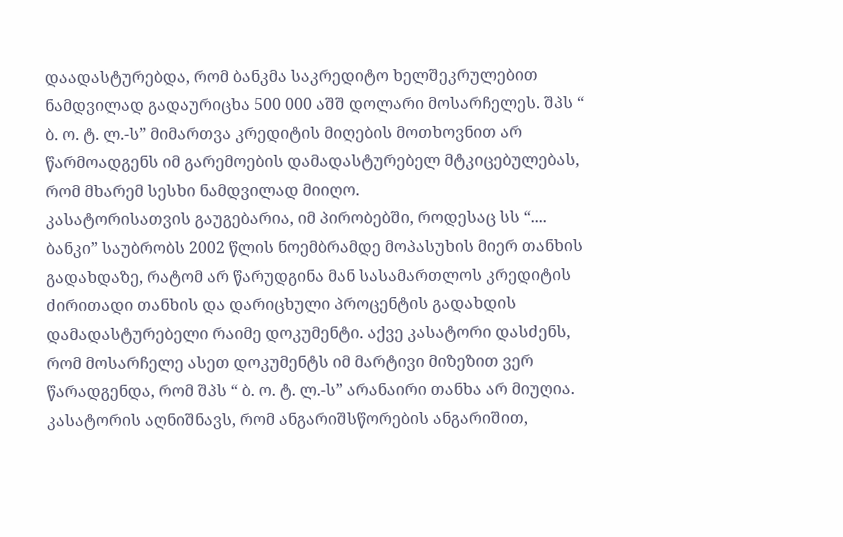დაადასტურებდა, რომ ბანკმა საკრედიტო ხელშეკრულებით ნამდვილად გადაურიცხა 500 000 აშშ დოლარი მოსარჩელეს. შპს “ ბ. ო. ტ. ლ.-ს” მიმართვა კრედიტის მიღების მოთხოვნით არ წარმოადგენს იმ გარემოების დამადასტურებელ მტკიცებულებას, რომ მხარემ სესხი ნამდვილად მიიღო.
კასატორისათვის გაუგებარია, იმ პირობებში, როდესაც სს “.... ბანკი” საუბრობს 2002 წლის ნოემბრამდე მოპასუხის მიერ თანხის გადახდაზე, რატომ არ წარუდგინა მან სასამართლოს კრედიტის ძირითადი თანხის და დარიცხული პროცენტის გადახდის დამადასტურებელი რაიმე დოკუმენტი. აქვე კასატორი დასძენს, რომ მოსარჩელე ასეთ დოკუმენტს იმ მარტივი მიზეზით ვერ წარადგენდა, რომ შპს “ ბ. ო. ტ. ლ.-ს” არანაირი თანხა არ მიუღია.
კასატორის აღნიშნავს, რომ ანგარიშსწორების ანგარიშით,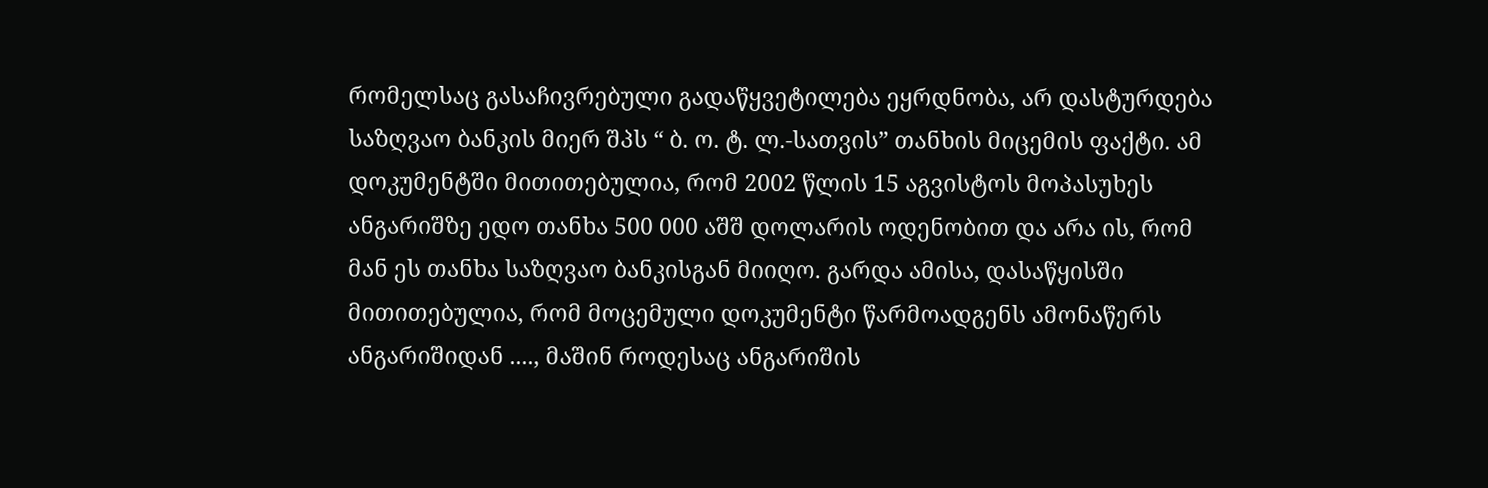რომელსაც გასაჩივრებული გადაწყვეტილება ეყრდნობა, არ დასტურდება საზღვაო ბანკის მიერ შპს “ ბ. ო. ტ. ლ.-სათვის” თანხის მიცემის ფაქტი. ამ დოკუმენტში მითითებულია, რომ 2002 წლის 15 აგვისტოს მოპასუხეს ანგარიშზე ედო თანხა 500 000 აშშ დოლარის ოდენობით და არა ის, რომ მან ეს თანხა საზღვაო ბანკისგან მიიღო. გარდა ამისა, დასაწყისში მითითებულია, რომ მოცემული დოკუმენტი წარმოადგენს ამონაწერს ანგარიშიდან ...., მაშინ როდესაც ანგარიშის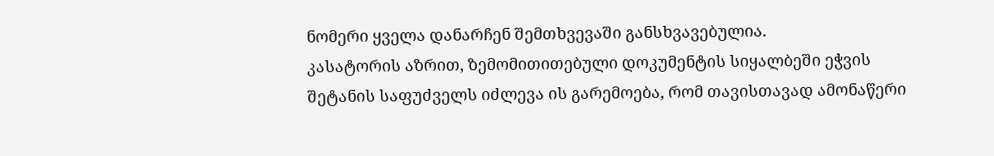ნომერი ყველა დანარჩენ შემთხვევაში განსხვავებულია.
კასატორის აზრით, ზემომითითებული დოკუმენტის სიყალბეში ეჭვის შეტანის საფუძველს იძლევა ის გარემოება, რომ თავისთავად ამონაწერი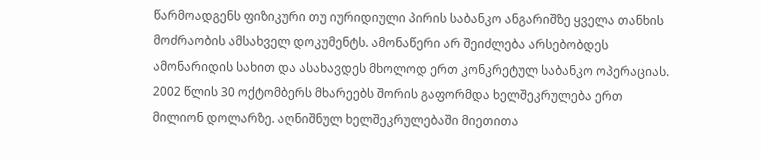წარმოადგენს ფიზიკური თუ იურიდიული პირის საბანკო ანგარიშზე ყველა თანხის მოძრაობის ამსახველ დოკუმენტს. ამონაწერი არ შეიძლება არსებობდეს ამონარიდის სახით და ასახავდეს მხოლოდ ერთ კონკრეტულ საბანკო ოპერაციას.
2002 წლის 30 ოქტომბერს მხარეებს შორის გაფორმდა ხელშეკრულება ერთ მილიონ დოლარზე. აღნიშნულ ხელშეკრულებაში მიეთითა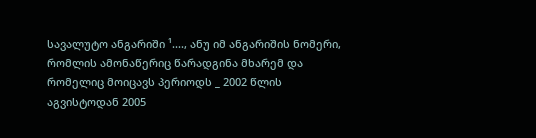სავალუტო ანგარიში ¹...., ანუ იმ ანგარიშის ნომერი, რომლის ამონაწერიც წარადგინა მხარემ და რომელიც მოიცავს პერიოდს _ 2002 წლის აგვისტოდან 2005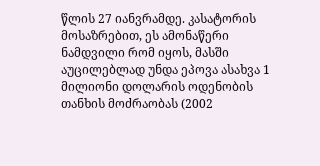წლის 27 იანვრამდე. კასატორის მოსაზრებით, ეს ამონაწერი ნამდვილი რომ იყოს, მასში აუცილებლად უნდა ეპოვა ასახვა 1 მილიონი დოლარის ოდენობის თანხის მოძრაობას (2002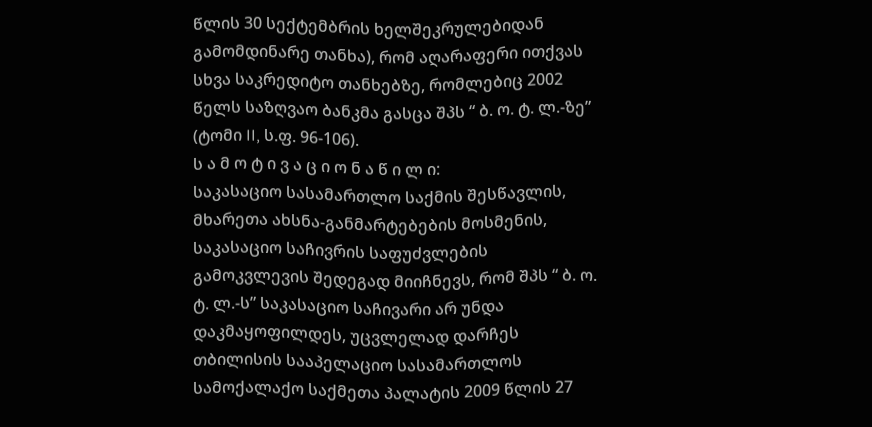წლის 30 სექტემბრის ხელშეკრულებიდან გამომდინარე თანხა), რომ აღარაფერი ითქვას სხვა საკრედიტო თანხებზე, რომლებიც 2002 წელს საზღვაო ბანკმა გასცა შპს “ ბ. ო. ტ. ლ.-ზე” (ტომი II, ს.ფ. 96-106).
ს ა მ ო ტ ი ვ ა ც ი ო ნ ა წ ი ლ ი:
საკასაციო სასამართლო საქმის შესწავლის, მხარეთა ახსნა-განმარტებების მოსმენის, საკასაციო საჩივრის საფუძვლების გამოკვლევის შედეგად მიიჩნევს, რომ შპს “ ბ. ო. ტ. ლ.-ს” საკასაციო საჩივარი არ უნდა დაკმაყოფილდეს, უცვლელად დარჩეს თბილისის სააპელაციო სასამართლოს სამოქალაქო საქმეთა პალატის 2009 წლის 27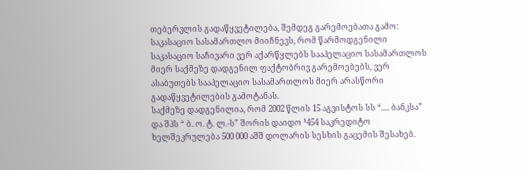თებერვლის გადაწყვეტილება, შემდეგ გარემოებათა გამო:
საკასაციო სასამართლო მიიჩნევს, რომ წარმოდგენილი საკასაციო საჩივარი ვერ აქარწყლებს სააპელაციო სასამართლოს მიერ საქმეზე დადგენილ ფაქტობრივ გარემოებებს, ვერ ასაბუთებს სააპელაციო სასამართლოს მიერ არასწორი გადაწყვეტილების გამოტანას.
საქმეზე დადგენილია, რომ 2002 წლის 15 აგვისტოს სს “.... ბანკსა” და შპს “ ბ. ო. ტ. ლ.-ს” შორის დაიდო ¹454 საკრედიტო ხელშეკრულება 500 000 აშშ დოლარის სესხის გაცემის შესახებ.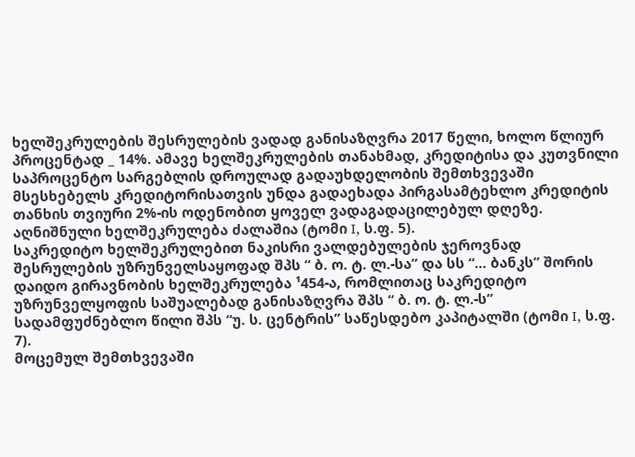ხელშეკრულების შესრულების ვადად განისაზღვრა 2017 წელი, ხოლო წლიურ პროცენტად _ 14%. ამავე ხელშეკრულების თანახმად, კრედიტისა და კუთვნილი საპროცენტო სარგებლის დროულად გადაუხდელობის შემთხვევაში მსესხებელს კრედიტორისათვის უნდა გადაეხადა პირგასამტეხლო კრედიტის თანხის თვიური 2%-ის ოდენობით ყოველ ვადაგადაცილებულ დღეზე. აღნიშნული ხელშეკრულება ძალაშია (ტომი I, ს.ფ. 5).
საკრედიტო ხელშეკრულებით ნაკისრი ვალდებულების ჯეროვნად შესრულების უზრუნველსაყოფად შპს “ ბ. ო. ტ. ლ.-სა” და სს “... ბანკს” შორის დაიდო გირავნობის ხელშეკრულება ¹454-ა, რომლითაც საკრედიტო უზრუნველყოფის საშუალებად განისაზღვრა შპს “ ბ. ო. ტ. ლ.-ს” სადამფუძნებლო წილი შპს “უ. ს. ცენტრის” საწესდებო კაპიტალში (ტომი I, ს.ფ. 7).
მოცემულ შემთხვევაში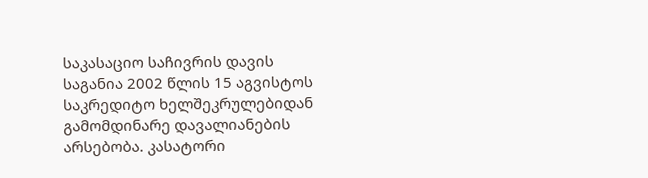საკასაციო საჩივრის დავის საგანია 2002 წლის 15 აგვისტოს საკრედიტო ხელშეკრულებიდან გამომდინარე დავალიანების არსებობა. კასატორი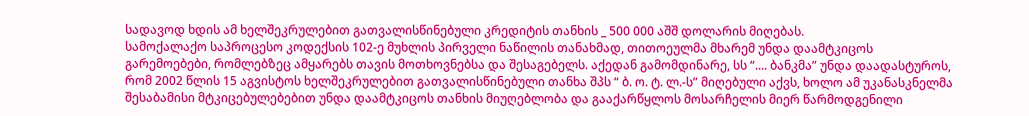სადავოდ ხდის ამ ხელშეკრულებით გათვალისწინებული კრედიტის თანხის _ 500 000 აშშ დოლარის მიღებას.
სამოქალაქო საპროცესო კოდექსის 102-ე მუხლის პირველი ნაწილის თანახმად, თითოეულმა მხარემ უნდა დაამტკიცოს გარემოებები, რომლებზეც ამყარებს თავის მოთხოვნებსა და შესაგებელს. აქედან გამომდინარე, სს “.... ბანკმა” უნდა დაადასტუროს, რომ 2002 წლის 15 აგვისტოს ხელშეკრულებით გათვალისწინებული თანხა შპს “ ბ. ო. ტ. ლ.-ს” მიღებული აქვს, ხოლო ამ უკანასკნელმა შესაბამისი მტკიცებულებებით უნდა დაამტკიცოს თანხის მიუღებლობა და გააქარწყლოს მოსარჩელის მიერ წარმოდგენილი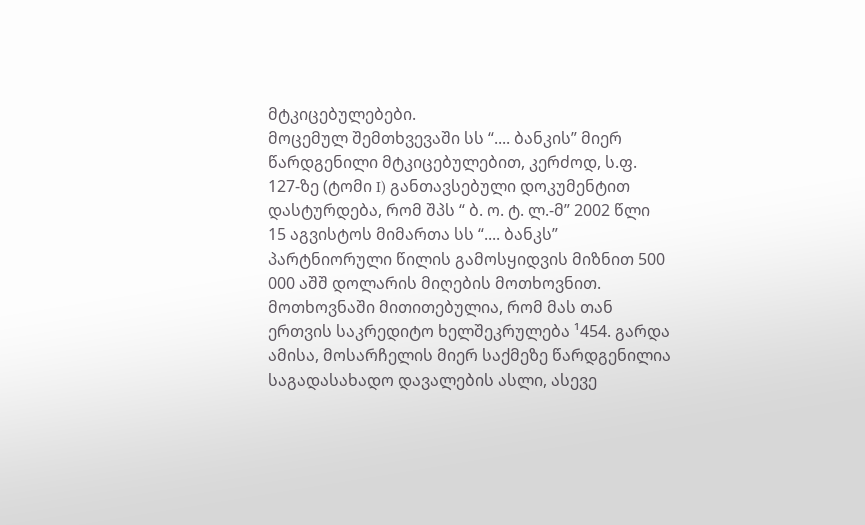მტკიცებულებები.
მოცემულ შემთხვევაში სს “.... ბანკის” მიერ წარდგენილი მტკიცებულებით, კერძოდ, ს.ფ. 127-ზე (ტომი I) განთავსებული დოკუმენტით დასტურდება, რომ შპს “ ბ. ო. ტ. ლ.-მ” 2002 წლი 15 აგვისტოს მიმართა სს “.... ბანკს” პარტნიორული წილის გამოსყიდვის მიზნით 500 000 აშშ დოლარის მიღების მოთხოვნით. მოთხოვნაში მითითებულია, რომ მას თან ერთვის საკრედიტო ხელშეკრულება ¹454. გარდა ამისა, მოსარჩელის მიერ საქმეზე წარდგენილია საგადასახადო დავალების ასლი, ასევე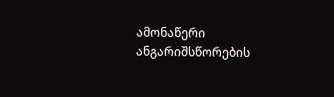ამონაწერი ანგარიშსწორების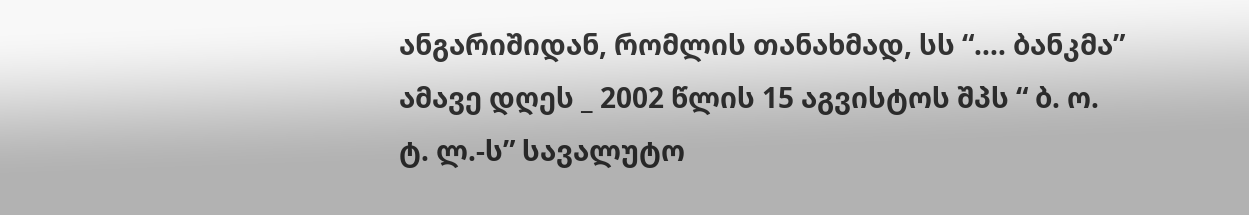ანგარიშიდან, რომლის თანახმად, სს “.... ბანკმა” ამავე დღეს _ 2002 წლის 15 აგვისტოს შპს “ ბ. ო. ტ. ლ.-ს” სავალუტო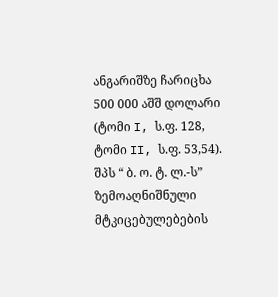ანგარიშზე ჩარიცხა 500 000 აშშ დოლარი (ტომი I, ს.ფ. 128, ტომი II, ს.ფ. 53,54).
შპს “ ბ. ო. ტ. ლ.-ს” ზემოაღნიშნული მტკიცებულებების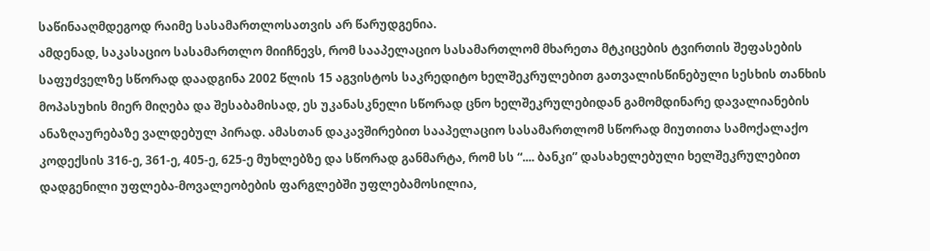საწინააღმდეგოდ რაიმე სასამართლოსათვის არ წარუდგენია.
ამდენად, საკასაციო სასამართლო მიიჩნევს, რომ სააპელაციო სასამართლომ მხარეთა მტკიცების ტვირთის შეფასების საფუძველზე სწორად დაადგინა 2002 წლის 15 აგვისტოს საკრედიტო ხელშეკრულებით გათვალისწინებული სესხის თანხის მოპასუხის მიერ მიღება და შესაბამისად, ეს უკანასკნელი სწორად ცნო ხელშეკრულებიდან გამომდინარე დავალიანების ანაზღაურებაზე ვალდებულ პირად. ამასთან დაკავშირებით სააპელაციო სასამართლომ სწორად მიუთითა სამოქალაქო კოდექსის 316-ე, 361-ე, 405-ე, 625-ე მუხლებზე და სწორად განმარტა, რომ სს “.... ბანკი” დასახელებული ხელშეკრულებით დადგენილი უფლება-მოვალეობების ფარგლებში უფლებამოსილია,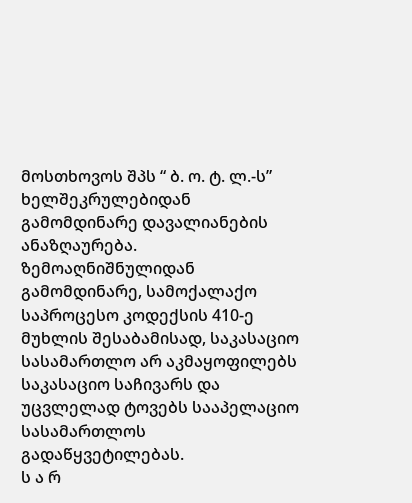მოსთხოვოს შპს “ ბ. ო. ტ. ლ.-ს” ხელშეკრულებიდან გამომდინარე დავალიანების ანაზღაურება.
ზემოაღნიშნულიდან გამომდინარე, სამოქალაქო საპროცესო კოდექსის 410-ე მუხლის შესაბამისად, საკასაციო სასამართლო არ აკმაყოფილებს საკასაციო საჩივარს და უცვლელად ტოვებს სააპელაციო სასამართლოს გადაწყვეტილებას.
ს ა რ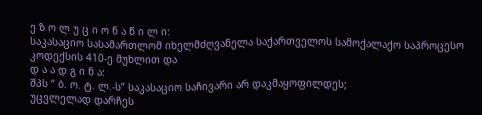ე ზ ო ლ უ ც ი ო ნ ა წ ი ლ ი:
საკასაციო სასამართლომ იხელმძღვანელა საქართველოს სამოქალაქო საპროცესო კოდექსის 410-ე მუხლით და
დ ა ა დ გ ი ნ ა:
შპს “ ბ. ო. ტ. ლ.-ს” საკასაციო საჩივარი არ დაკმაყოფილდეს;
უცვლელად დარჩეს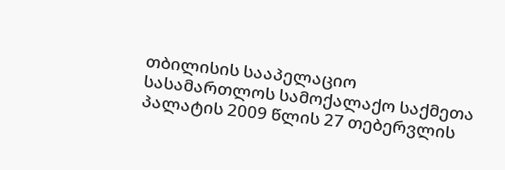თბილისის სააპელაციო სასამართლოს სამოქალაქო საქმეთა პალატის 2009 წლის 27 თებერვლის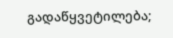გადაწყვეტილება;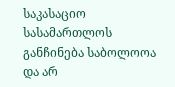საკასაციო სასამართლოს განჩინება საბოლოოა და არ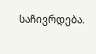საჩივრდება.